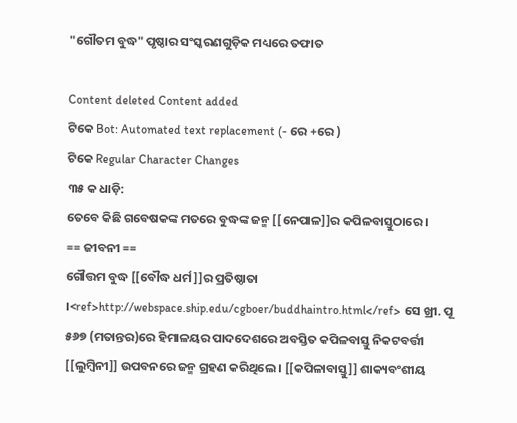"ଗୌତମ ବୁଦ୍ଧ" ପୃଷ୍ଠାର ସଂସ୍କରଣ‌ଗୁଡ଼ିକ ମଧ୍ୟରେ ତଫାତ

Content deleted Content added
ଟିକେ Bot: Automated text replacement (- ରେ +ରେ )
ଟିକେ Regular Character Changes
୩୫ କ ଧାଡ଼ି:
ତେବେ କିଛି ଗବେଷକଙ୍କ ମତରେ ବୁଦ୍ଧଙ୍କ ଜନ୍ମ [[ନେପାଳ]]ର କପିଳବାସ୍ତୁଠାରେ ।
== ଜୀବନୀ ==
ଗୌତ୍ତମ ବୁଦ୍ଧ [[ବୌଦ୍ଧ ଧର୍ମ]]ର ପ୍ରତିଷ୍ଠାତା ।<ref>http://webspace.ship.edu/cgboer/buddhaintro.html</ref> ସେ ଖ୍ରୀ. ପୂ ୫୬୭ (ମତାନ୍ତର)ରେ ହିମାଳୟର ପାଦଦେଶରେ ଅବସ୍ତିତ କପିଳବାସ୍ତୁ ନିକଟବର୍ତ୍ତୀ [[ଲୁମ୍ବିନୀ]] ଉପବନରେ ଜନ୍ମ ଗ୍ରହଣ କରିଥିଲେ । [[କପିଳାବାସ୍ତୁ]] ଶାକ୍ୟବଂଶୀୟ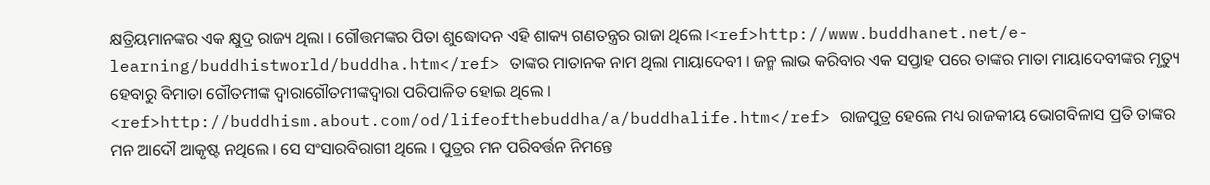କ୍ଷତ୍ରିୟମାନଙ୍କର ଏକ କ୍ଷୁଦ୍ର ରାଜ୍ୟ ଥିଲା । ଗୌତ୍ତମଙ୍କର ପିତା ଶୁଦ୍ଧୋଦନ ଏହି ଶାକ୍ୟ ଗଣତନ୍ତ୍ରର ରାଜା ଥିଲେ ।<ref>http://www.buddhanet.net/e-learning/buddhistworld/buddha.htm</ref> ତାଙ୍କର ମାତାନକ ନାମ ଥିଲା ମାୟାଦେବୀ । ଜନ୍ମ ଲାଭ କରିବାର ଏକ ସପ୍ତାହ ପରେ ତାଙ୍କର ମାତା ମାୟାଦେବୀଙ୍କର ମୃତ୍ୟୁ ହେବାରୁ ବିମାତା ଗୌତମୀଙ୍କ ଦ୍ଵାରାଗୌତମୀଙ୍କଦ୍ଵାରା ପରିପାଳିତ ହୋଇ ଥିଲେ । <ref>http://buddhism.about.com/od/lifeofthebuddha/a/buddhalife.htm</ref> ରାଜପୁତ୍ର ହେଲେ ମଧ୍ୟ ରାଜକୀୟ ଭୋଗବିଳାସ ପ୍ରତି ତାଙ୍କର ମନ ଆଦୌ ଆକୃଷ୍ଟ ନଥିଲେ । ସେ ସଂସାରବିରାଗୀ ଥିଲେ । ପୁତ୍ରର ମନ ପରିବର୍ତ୍ତନ ନିମନ୍ତେ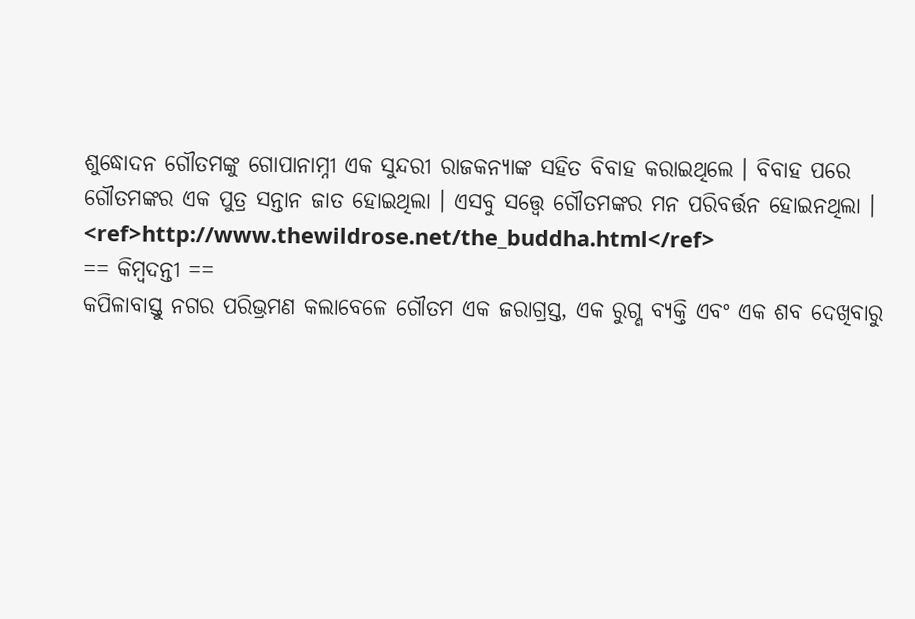ଶୁଦ୍ଧୋଦନ ଗୌତମଙ୍କୁ ଗୋପାନାମ୍ନୀ ଏକ ସୁନ୍ଦରୀ ରାଜକନ୍ୟାଙ୍କ ସହିତ ବିବାହ କରାଇଥିଲେ । ବିବାହ ପରେ ଗୌତମଙ୍କର ଏକ ପୁତ୍ର ସନ୍ତାନ ଜାତ ହୋଇଥିଲା । ଏସବୁ ସତ୍ତ୍ଵେ ଗୌତମଙ୍କର ମନ ପରିବର୍ତ୍ତନ ହୋଇନଥିଲା । <ref>http://www.thewildrose.net/the_buddha.html</ref>
== କିମ୍ବଦନ୍ତୀ ==
କପିଳାବାସ୍ତୁ ନଗର ପରିଭ୍ରମଣ କଲାବେଳେ ଗୌତମ ଏକ ଜରାଗ୍ରସ୍ତ, ଏକ ରୁଗ୍ଣ ବ୍ୟକ୍ତି ଏବଂ ଏକ ଶବ ଦେଖିବାରୁ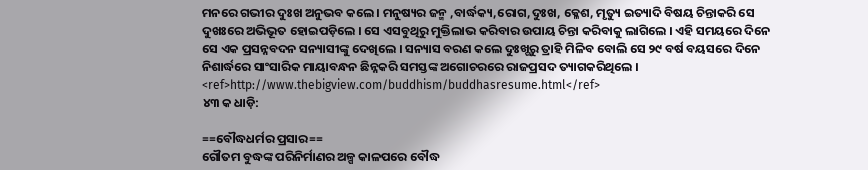ମନରେ ଗଭୀର ଦୁଃଖ ଅନୁଭବ କଲେ । ମନୁଷ୍ୟର ଜନ୍ମ ,ବାର୍ଦ୍ଧକ୍ୟ,ରୋଗ,ଦୁଃଖ, କ୍ଳେଶ, ମୃତ୍ୟୁ ଇତ୍ୟାଦି ବିଷୟ ଚିନ୍ତାକରି ସେ ଦୁଖଃରେ ଅଭିଭୂତ ହୋଇପଡ଼ିଲେ । ସେ ଏସବୁଥିରୁ ମୁକ୍ତିଲାଭ କରିବାର ଉପାୟ ଚିନ୍ତା କରିବାକୁ ଲାଗିଲେ । ଏହି ସମୟରେ ଦିନେ ସେ ଏକ ପ୍ରସନ୍ନବଦନ ସନ୍ୟାସୀଙ୍କୁ ଦେଖିଲେ । ସନ୍ୟାସ ବରଣ କଲେ ଦୁଃଖ୍ଗରୁ ତ୍ରାହି ମିଳିବ ବୋଲି ସେ ୨୯ ବର୍ଷ ବୟସରେ ଦିନେ ନିଶାର୍ଦ୍ଧରେ ସାଂସାରିକ ମାୟାବନ୍ଧନ ଛିନ୍ନକରି ସମସ୍ତଙ୍କ ଅଗୋଚରରେ ରାଜପ୍ରସଦ ତ୍ୟାଗକରିଥିଲେ । <ref>http://www.thebigview.com/buddhism/buddhasresume.html</ref>
୪୩ କ ଧାଡ଼ି:

==ବୌଦ୍ଧଧର୍ମର ପ୍ରସାର==
ଗୌତମ ବୁଦ୍ଧଙ୍କ ପରିନିର୍ମାଣର ଅଳ୍ପ କାଳପରେ ବୌଦ୍ଧ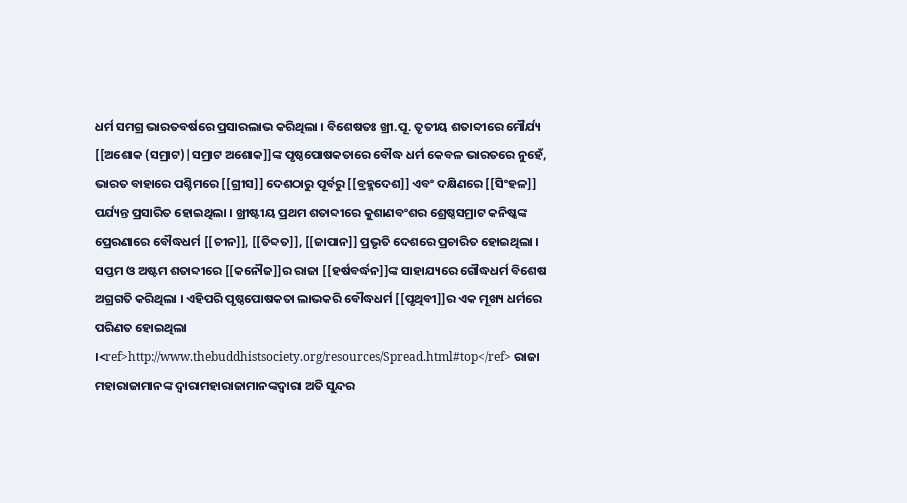ଧର୍ମ ସମଗ୍ର ଭାରତବର୍ଷରେ ପ୍ରସାରଲାଭ କରିଥିଲା । ବିଶେଷତଃ ଖ୍ରୀ.ପୂ. ତୃତୀୟ ଶତାବ୍ଦୀରେ ମୌର୍ଯ୍ୟ [[ଅଶୋକ (ସମ୍ରାଟ)|ସମ୍ରାଟ ଅଶୋକ]]ଙ୍କ ପୃଷ୍ଠପୋଷକତାରେ ବୌଦ୍ଧ ଧର୍ମ କେବଳ ଭାରତରେ ନୁହେଁ, ଭାରତ ବାହାରେ ପଶ୍ଚିମରେ [[ଗ୍ରୀସ]] ଦେଶଠାରୁ ପୂର୍ବରୁ [[ବ୍ରହ୍ମଦେଶ]] ଏବଂ ଦକ୍ଷିଣରେ [[ସିଂହଳ]] ପର୍ଯ୍ୟନ୍ତ ପ୍ରସାରିତ ହୋଇଥିଲା । ଖ୍ରୀଷ୍ଟୀୟ ପ୍ରଥମ ଶତାବ୍ଦୀରେ କୁଶାଣବଂଶର ଶ୍ରେଷ୍ଠସମ୍ରାଟ କନିଷ୍କଙ୍କ ପ୍ରେରଣାରେ ବୌଦ୍ଧଧର୍ମ [[ଚୀନ]], [[ତିବ୍ଦତ]], [[ଜାପାନ]] ପ୍ରଭୃତି ଦେଶରେ ପ୍ରଚାରିତ ହୋଇଥିଲା । ସପ୍ତମ ଓ ଅଷ୍ଟମ ଶତାବ୍ଦୀରେ [[କନୌଜ]]ର ରାଜା [[ହର୍ଷବର୍ଦ୍ଧନ]]ଙ୍କ ସାହାଯ୍ୟରେ ଗୌଦ୍ଧଧର୍ମ ବିଶେଷ ଅଗ୍ରଗତି କରିଥିଲା । ଏହିପରି ପୃଷ୍ଠପୋଷକତା ଲାଭକରି ବୌଦ୍ଧଧର୍ମ [[ପୃଥିବୀ]]ର ଏକ ମୂଖ୍ୟ ଧର୍ମରେ ପରିଣତ ହୋଇଥିଲା ।<ref>http://www.thebuddhistsociety.org/resources/Spread.html#top</ref> ରାଜା ମହାରାଜାମାନଙ୍କ ଦ୍ଵାରାମହାରାଜାମାନଙ୍କଦ୍ଵାରା ଅତି ସୁନ୍ଦର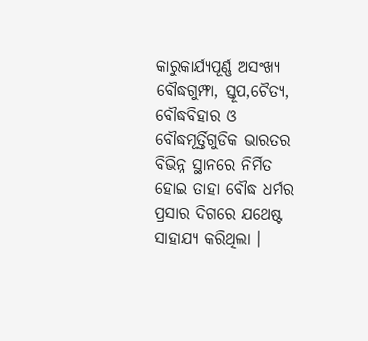କାରୁକାର୍ଯ୍ୟପୂର୍ଣ୍ଣ ଅସଂଖ୍ୟ ବୌଦ୍ଧଗୁମ୍ଫା, ସ୍ତୂପ,ଚୈତ୍ୟ, ବୌଦ୍ଧବିହାର ଓ ବୌଦ୍ଧମୂର୍ତ୍ତିଗୁଡିକ ଭାରତର ବିଭିନ୍ନ ସ୍ଥାନରେ ନିର୍ମିତ ହୋଇ ତାହା ବୌଦ୍ଧ ଧର୍ମର ପ୍ରସାର ଦିଗରେ ଯଥେଷ୍ଟ ସାହାଯ୍ୟ କରିଥିଲା ।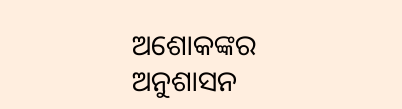ଅଶୋକଙ୍କର ଅନୁଶାସନ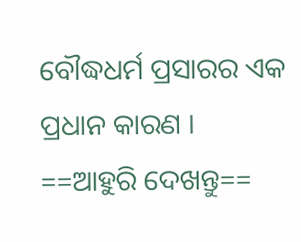ବୌଦ୍ଧଧର୍ମ ପ୍ରସାରର ଏକ ପ୍ରଧାନ କାରଣ ।
==ଆହୁରି ଦେଖନ୍ତୁ==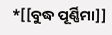*[[ବୁଦ୍ଧ ପୂର୍ଣ୍ଣିମା]]